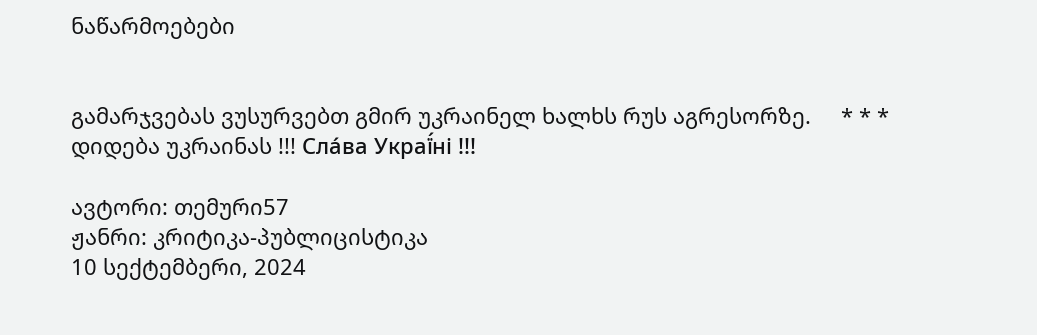ნაწარმოებები


გამარჯვებას ვუსურვებთ გმირ უკრაინელ ხალხს რუს აგრესორზე.     * * *     დიდება უკრაინას !!! Сла́ва Украї́ні !!!

ავტორი: თემური57
ჟანრი: კრიტიკა-პუბლიცისტიკა
10 სექტემბერი, 2024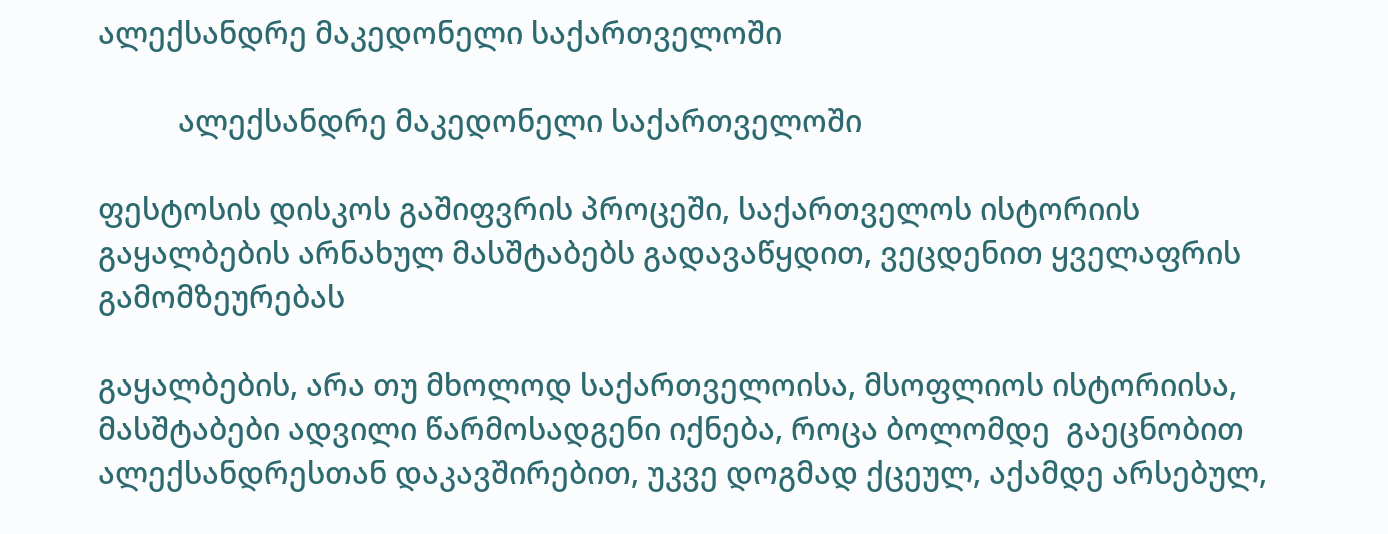ალექსანდრე მაკედონელი საქართველოში

          ალექსანდრე მაკედონელი საქართველოში

ფესტოსის დისკოს გაშიფვრის პროცეში, საქართველოს ისტორიის გაყალბების არნახულ მასშტაბებს გადავაწყდით, ვეცდენით ყველაფრის გამომზეურებას

გაყალბების, არა თუ მხოლოდ საქართველოისა, მსოფლიოს ისტორიისა, მასშტაბები ადვილი წარმოსადგენი იქნება, როცა ბოლომდე  გაეცნობით  ალექსანდრესთან დაკავშირებით, უკვე დოგმად ქცეულ, აქამდე არსებულ,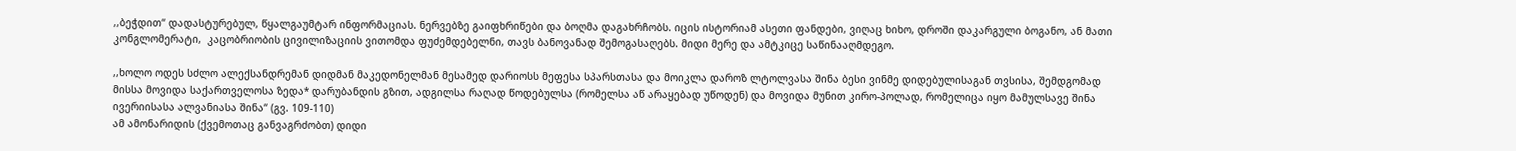,,ბეჭდით“ დადასტურებულ, წყალგაუმტარ ინფორმაციას. ნერვებზე გაიფხრიწები და ბოღმა დაგახრჩობს. იცის ისტორიამ ასეთი ფანდები, ვიღაც ხიხო, დროში დაკარგული ბოგანო, ან მათი კონგლომერატი,  კაცობრიობის ცივილიზაციის ვითომდა ფუძემდებელნი, თავს ბანოვანად შემოგასაღებს. მიდი მერე და ამტკიცე საწინააღმდეგო.

,,ხოლო ოდეს სძლო ალექსანდრემან დიდმან მაკედონელმან მესამედ დარიოსს მეფესა სპარსთასა და მოიკლა დაროზ ლტოლვასა შინა ბესი ვინმე დიდებულისაგან თვსისა, შემდგომად მისსა მოვიდა საქართველოსა ზედა* დარუბანდის გზით, ადგილსა რაღად წოდებულსა (რომელსა აწ არაყებად უწოდენ) და მოვიდა მუნით კირო-პოლად, რომელიცა იყო მამულსავე შინა ივერიისასა ალვანიასა შინა“ (გვ. 109-110)
ამ ამონარიდის (ქვემოთაც განვაგრძობთ) დიდი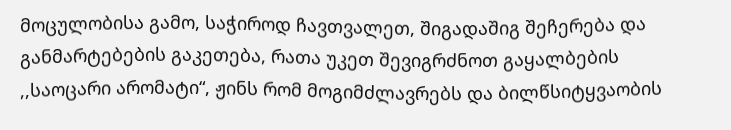მოცულობისა გამო, საჭიროდ ჩავთვალეთ, შიგადაშიგ შეჩერება და განმარტებების გაკეთება, რათა უკეთ შევიგრძნოთ გაყალბების ,,საოცარი არომატი“, ჟინს რომ მოგიმძლავრებს და ბილწსიტყვაობის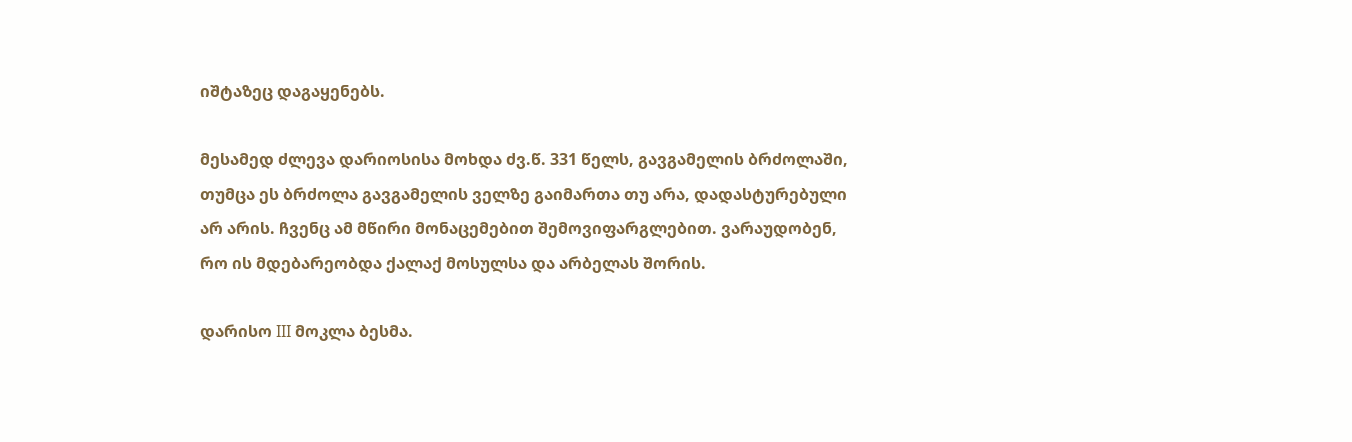იშტაზეც დაგაყენებს.

მესამედ ძლევა დარიოსისა მოხდა ძვ.წ. 331 წელს, გავგამელის ბრძოლაში, თუმცა ეს ბრძოლა გავგამელის ველზე გაიმართა თუ არა, დადასტურებული არ არის. ჩვენც ამ მწირი მონაცემებით შემოვიფარგლებით. ვარაუდობენ, რო ის მდებარეობდა ქალაქ მოსულსა და არბელას შორის.

დარისო III მოკლა ბესმა.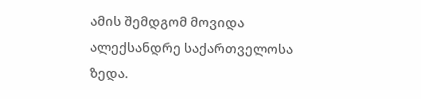ამის შემდგომ მოვიდა ალექსანდრე საქართველოსა ზედა.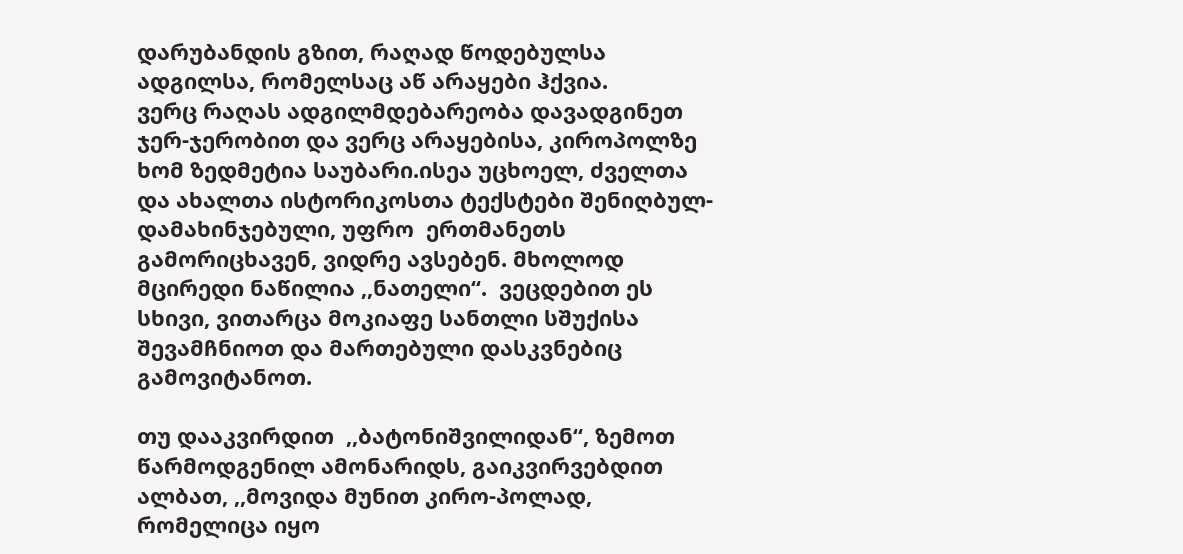დარუბანდის გზით, რაღად წოდებულსა ადგილსა, რომელსაც აწ არაყები ჰქვია.
ვერც რაღას ადგილმდებარეობა დავადგინეთ ჯერ-ჯერობით და ვერც არაყებისა, კიროპოლზე ხომ ზედმეტია საუბარი.ისეა უცხოელ, ძველთა და ახალთა ისტორიკოსთა ტექსტები შენიღბულ-დამახინჯებული, უფრო  ერთმანეთს გამორიცხავენ, ვიდრე ავსებენ. მხოლოდ მცირედი ნაწილია ,,ნათელი“.  ვეცდებით ეს სხივი, ვითარცა მოკიაფე სანთლი სშუქისა შევამჩნიოთ და მართებული დასკვნებიც გამოვიტანოთ.

თუ დააკვირდით  ,,ბატონიშვილიდან“, ზემოთ წარმოდგენილ ამონარიდს, გაიკვირვებდით ალბათ, ,,მოვიდა მუნით კირო-პოლად, რომელიცა იყო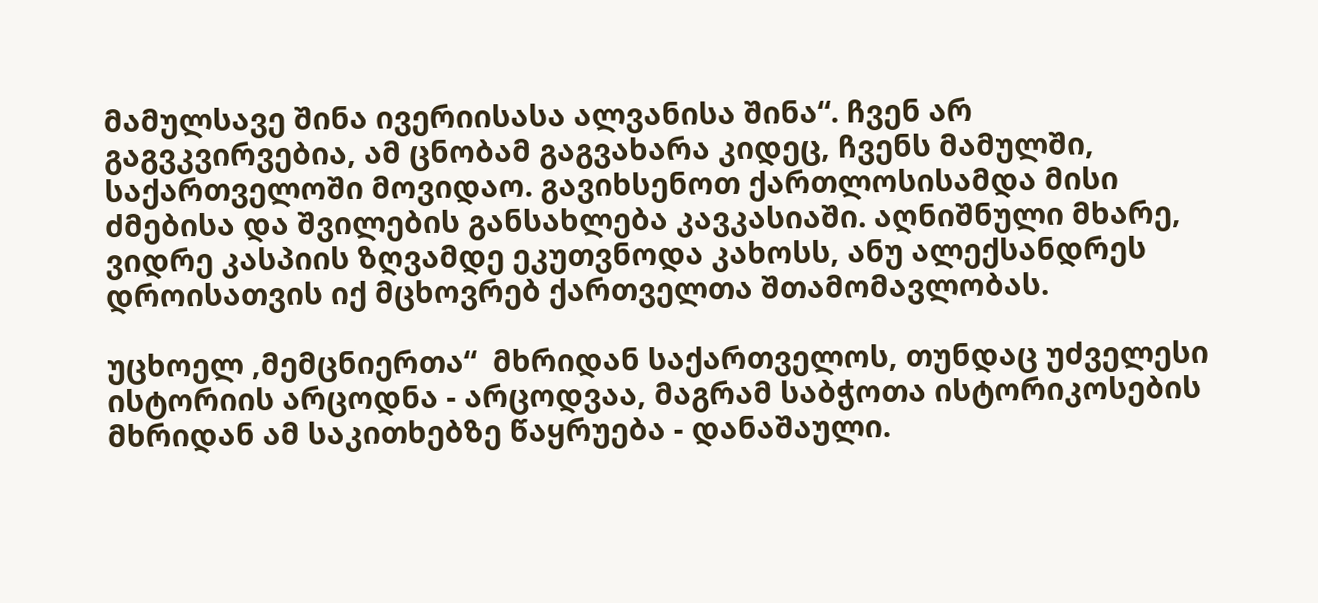მამულსავე შინა ივერიისასა ალვანისა შინა“. ჩვენ არ გაგვკვირვებია, ამ ცნობამ გაგვახარა კიდეც, ჩვენს მამულში, საქართველოში მოვიდაო. გავიხსენოთ ქართლოსისამდა მისი ძმებისა და შვილების განსახლება კავკასიაში. აღნიშნული მხარე, ვიდრე კასპიის ზღვამდე ეკუთვნოდა კახოსს, ანუ ალექსანდრეს დროისათვის იქ მცხოვრებ ქართველთა შთამომავლობას.

უცხოელ ,მემცნიერთა“  მხრიდან საქართველოს, თუნდაც უძველესი ისტორიის არცოდნა - არცოდვაა, მაგრამ საბჭოთა ისტორიკოსების მხრიდან ამ საკითხებზე წაყრუება - დანაშაული.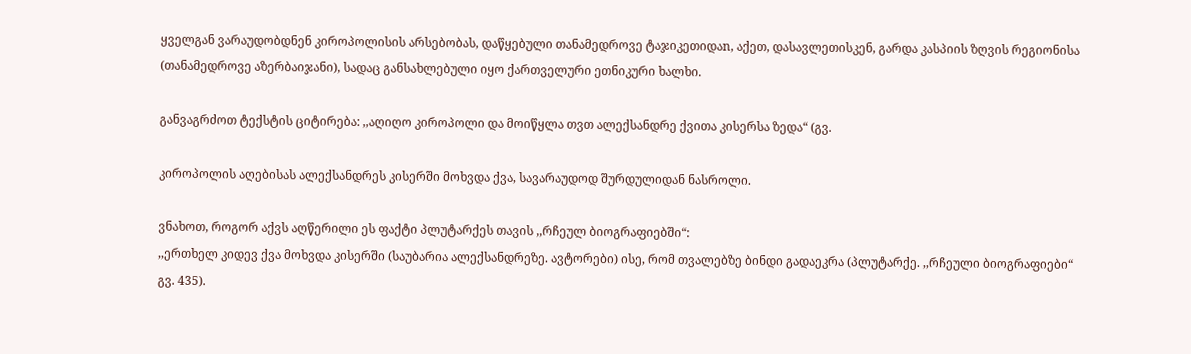ყველგან ვარაუდობდნენ კიროპოლისის არსებობას, დაწყებული თანამედროვე ტაჯიკეთიდაn, აქეთ, დასავლეთისკენ, გარდა კასპიის ზღვის რეგიონისა (თანამედროვე აზერბაიჯანი), სადაც განსახლებული იყო ქართველური ეთნიკური ხალხი.

განვაგრძოთ ტექსტის ციტირება: ,,აღიღო კიროპოლი და მოიწყლა თვთ ალექსანდრე ქვითა კისერსა ზედა“ (გვ.

კიროპოლის აღებისას ალექსანდრეს კისერში მოხვდა ქვა, სავარაუდოდ შურდულიდან ნასროლი.

ვნახოთ, როგორ აქვს აღწერილი ეს ფაქტი პლუტარქეს თავის ,,რჩეულ ბიოგრაფიებში“:
,,ერთხელ კიდევ ქვა მოხვდა კისერში (საუბარია ალექსანდრეზე. ავტორები) ისე, რომ თვალებზე ბინდი გადაეკრა (პლუტარქე. ,,რჩეული ბიოგრაფიები“ გვ. 435).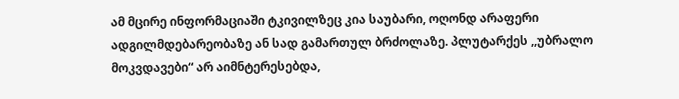ამ მცირე ინფორმაციაში ტკივილზეც კია საუბარი, ოღონდ არაფერი ადგილმდებარეობაზე ან სად გამართულ ბრძოლაზე. პლუტარქეს ,,უბრალო მოკვდავები“ არ აიმნტერესებდა,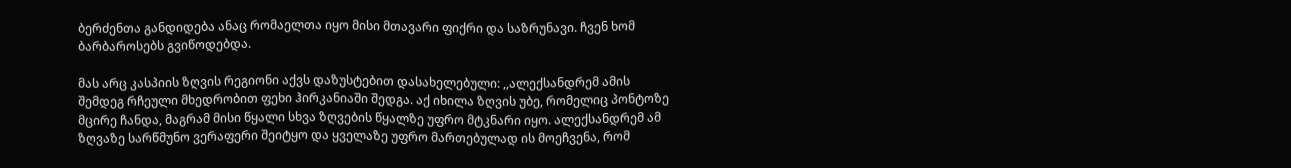ბერძენთა განდიდება ანაც რომაელთა იყო მისი მთავარი ფიქრი და საზრუნავი. ჩვენ ხომ ბარბაროსებს გვიწოდებდა.

მას არც კასპიის ზღვის რეგიონი აქვს დაზუსტებით დასახელებული: ,,ალექსანდრემ ამის შემდეგ რჩეული მხედრობით ფეხი ჰირკანიაში შედგა. აქ იხილა ზღვის უბე, რომელიც პონტოზე მცირე ჩანდა, მაგრამ მისი წყალი სხვა ზღვების წყალზე უფრო მტკნარი იყო. ალექსანდრემ ამ ზღვაზე სარწმუნო ვერაფერი შეიტყო და ყველაზე უფრო მართებულად ის მოეჩვენა, რომ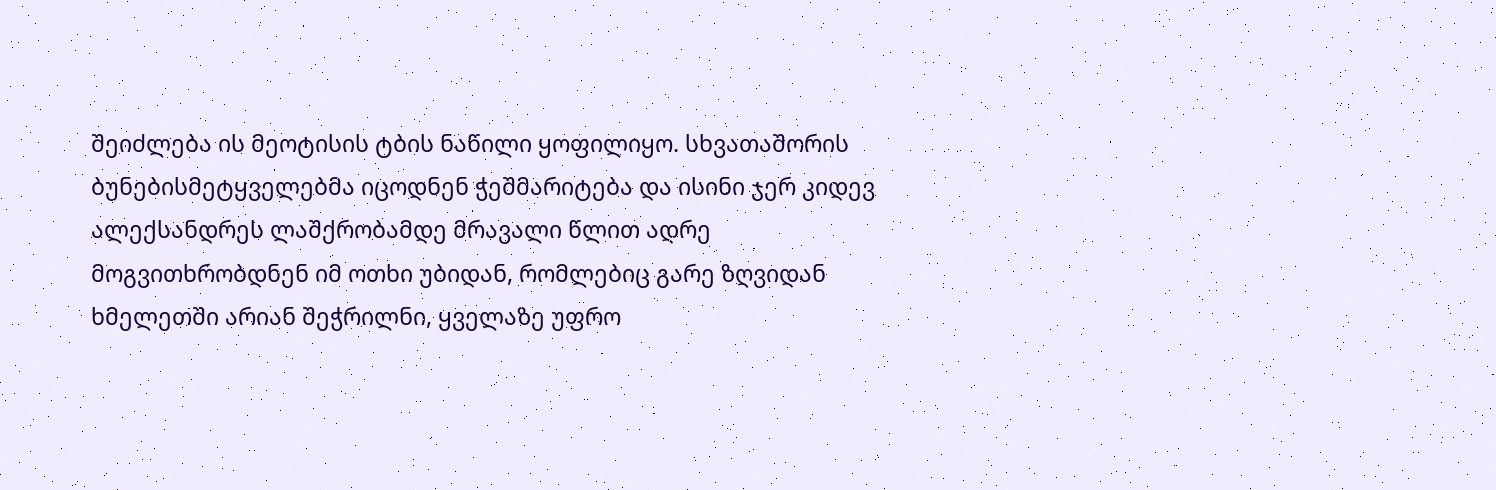შეიძლება ის მეოტისის ტბის ნაწილი ყოფილიყო. სხვათაშორის ბუნებისმეტყველებმა იცოდნენ ჭეშმარიტება და ისინი ჯერ კიდევ ალექსანდრეს ლაშქრობამდე მრავალი წლით ადრე მოგვითხრობდნენ იმ ოთხი უბიდან, რომლებიც გარე ზღვიდან ხმელეთში არიან შეჭრილნი, ყველაზე უფრო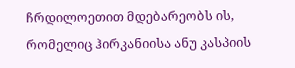ჩრდილოეთით მდებარეობს ის, რომელიც ჰირკანიისა ანუ კასპიის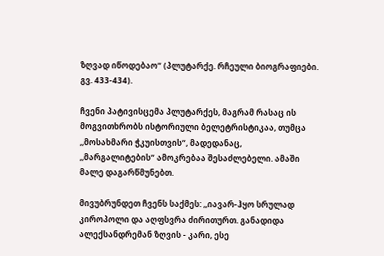ზღვად იწოდებაო“ (პლუტარქე. რჩეული ბიოგრაფიები. გვ. 433-434).

ჩვენი პატივისცემა პლუტარქეს, მაგრამ რასაც ის მოგვითხრობს ისტორიული ბელეტრისტიკაა, თუმცა ,,მოსახმარი ჭკუისთვის“, მადედანაც, ,,მარგალიტების“ ამოკრებაა შესაძლებელი. ამაში მალე დაგარწმუნებთ.

მივუბრუნდეთ ჩვენს საქმეს: ,,იავარ-ჰყო სრულად კიროპოლი და აღფსვრა ძირითურთ. განადიდა ალექსანდრემან ზღვის - კარი, ესე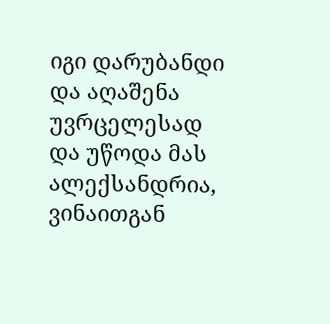იგი დარუბანდი და აღაშენა უვრცელესად და უწოდა მას ალექსანდრია, ვინაითგან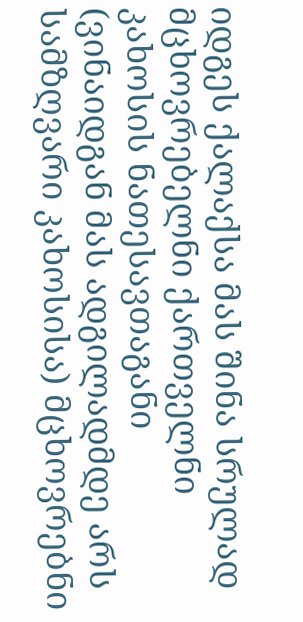იდგეს ქალაქსა მას შინა სრულად მცხოვრებელნი ქართველნი კახოსის ნათესავთაგანი (ვინაიდგან მას ადგილადმდე არს სამზღვარი კახოსისა) მცხოვრებნი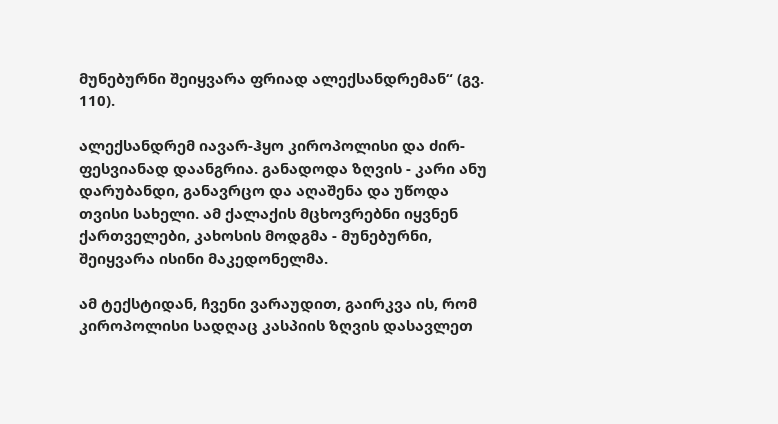მუნებურნი შეიყვარა ფრიად ალექსანდრემან“ (გვ. 110).

ალექსანდრემ იავარ-ჰყო კიროპოლისი და ძირ-ფესვიანად დაანგრია. განადოდა ზღვის - კარი ანუ დარუბანდი, განავრცო და აღაშენა და უწოდა თვისი სახელი. ამ ქალაქის მცხოვრებნი იყვნენ ქართველები, კახოსის მოდგმა - მუნებურნი, შეიყვარა ისინი მაკედონელმა.

ამ ტექსტიდან, ჩვენი ვარაუდით, გაირკვა ის, რომ კიროპოლისი სადღაც კასპიის ზღვის დასავლეთ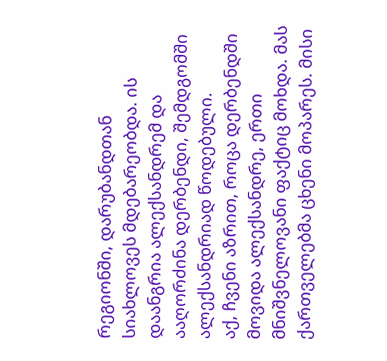რეგიონში, დარუბანდთან სიახლოვეს მდებარეობდა. ის დაანგრია ალექსანდრემ და ააღორძინა დერბენდი, შემდგომში ალექსანდრიად წოდებული.
აქ, ჩვენი აზრით, როცა დერბენდში მოვიდა ალექსანდრე, ერთი მნიშვნელოვანი ფაქტიც მოხდა. მას ქართველებმა ცხენი მოპარეს. მისი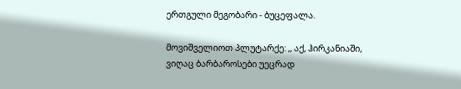ერთგული მეგობარი - ბუცეფალა.

მოვიშველიოთ პლუტარქე: ,, აქ, ჰირკანიაში, ვიღაც ბარბაროსები უეცრად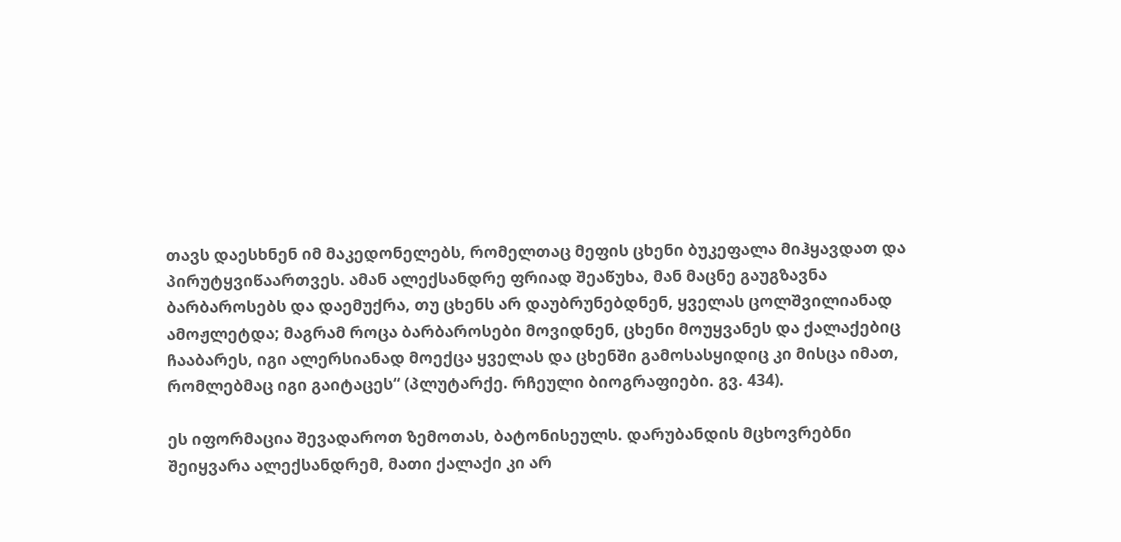თავს დაესხნენ იმ მაკედონელებს, რომელთაც მეფის ცხენი ბუკეფალა მიჰყავდათ და პირუტყვიწაართვეს. ამან ალექსანდრე ფრიად შეაწუხა, მან მაცნე გაუგზავნა ბარბაროსებს და დაემუქრა, თუ ცხენს არ დაუბრუნებდნენ, ყველას ცოლშვილიანად ამოჟლეტდა; მაგრამ როცა ბარბაროსები მოვიდნენ, ცხენი მოუყვანეს და ქალაქებიც ჩააბარეს, იგი ალერსიანად მოექცა ყველას და ცხენში გამოსასყიდიც კი მისცა იმათ, რომლებმაც იგი გაიტაცეს“ (პლუტარქე. რჩეული ბიოგრაფიები. გვ. 434).

ეს იფორმაცია შევადაროთ ზემოთას, ბატონისეულს. დარუბანდის მცხოვრებნი შეიყვარა ალექსანდრემ, მათი ქალაქი კი არ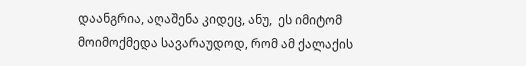დაანგრია, აღაშენა კიდეც, ანუ,  ეს იმიტომ მოიმოქმედა სავარაუდოდ, რომ ამ ქალაქის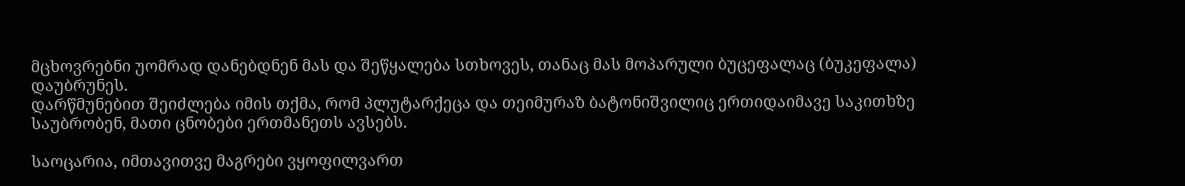მცხოვრებნი უომრად დანებდნენ მას და შეწყალება სთხოვეს, თანაც მას მოპარული ბუცეფალაც (ბუკეფალა) დაუბრუნეს.
დარწმუნებით შეიძლება იმის თქმა, რომ პლუტარქეცა და თეიმურაზ ბატონიშვილიც ერთიდაიმავე საკითხზე საუბრობენ, მათი ცნობები ერთმანეთს ავსებს.

საოცარია, იმთავითვე მაგრები ვყოფილვართ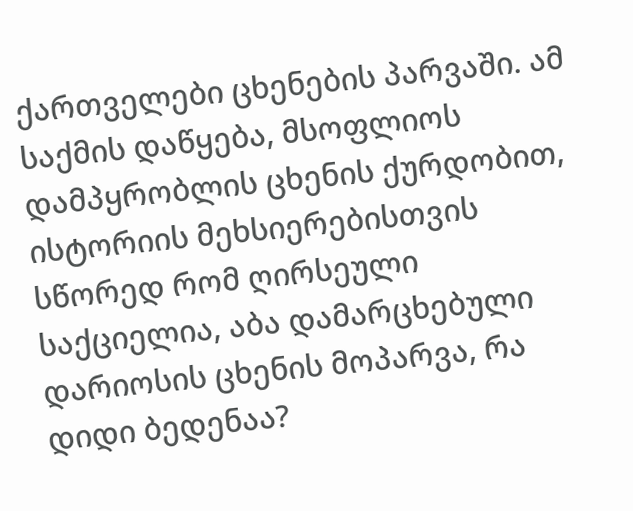ქართველები ცხენების პარვაში. ამ საქმის დაწყება, მსოფლიოს დამპყრობლის ცხენის ქურდობით, ისტორიის მეხსიერებისთვის სწორედ რომ ღირსეული საქციელია, აბა დამარცხებული დარიოსის ცხენის მოპარვა, რა დიდი ბედენაა?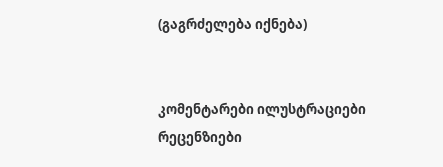(გაგრძელება იქნება)


კომენტარები ილუსტრაციები რეცენზიები